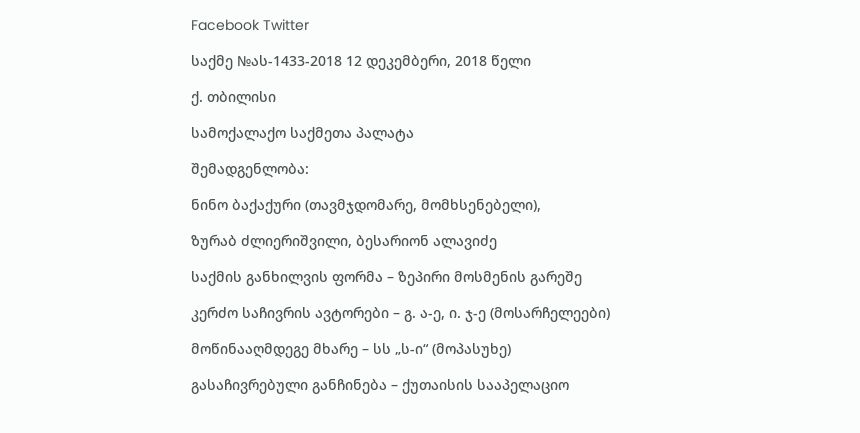Facebook Twitter

საქმე №ას-1433-2018 12 დეკემბერი, 2018 წელი

ქ. თბილისი

სამოქალაქო საქმეთა პალატა

შემადგენლობა:

ნინო ბაქაქური (თავმჯდომარე, მომხსენებელი),

ზურაბ ძლიერიშვილი, ბესარიონ ალავიძე

საქმის განხილვის ფორმა – ზეპირი მოსმენის გარეშე

კერძო საჩივრის ავტორები – გ. ა-ე, ი. ჯ-ე (მოსარჩელეები)

მოწინააღმდეგე მხარე – სს „ს-ი“ (მოპასუხე)

გასაჩივრებული განჩინება – ქუთაისის სააპელაციო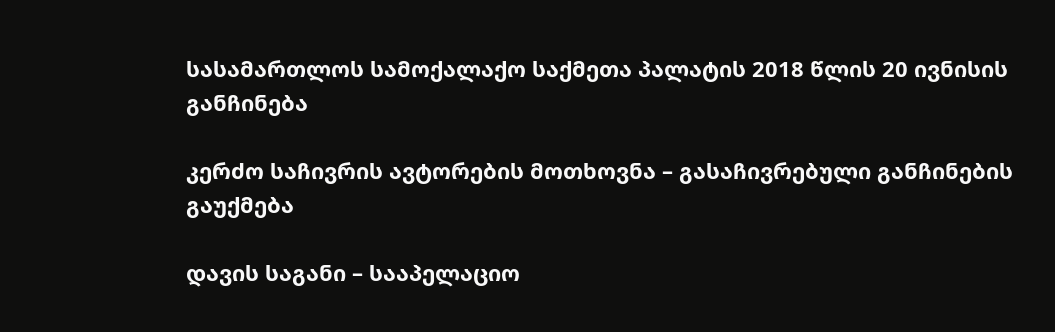სასამართლოს სამოქალაქო საქმეთა პალატის 2018 წლის 20 ივნისის განჩინება

კერძო საჩივრის ავტორების მოთხოვნა – გასაჩივრებული განჩინების გაუქმება

დავის საგანი – სააპელაციო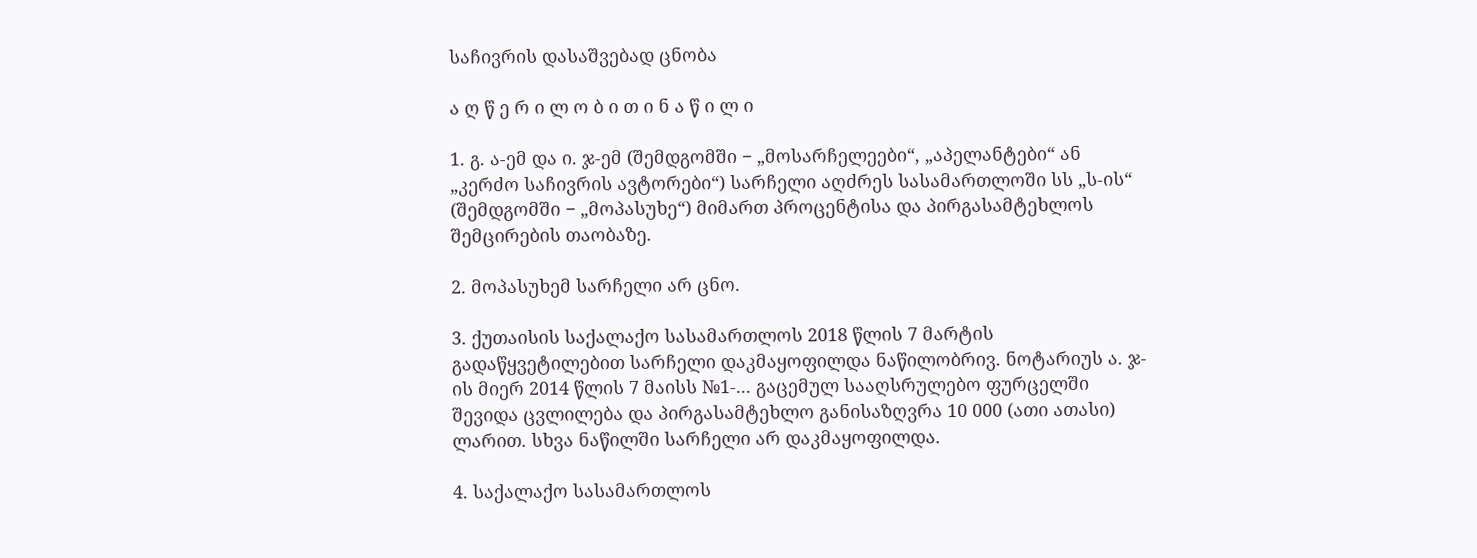საჩივრის დასაშვებად ცნობა

ა ღ წ ე რ ი ლ ო ბ ი თ ი ნ ა წ ი ლ ი

1. გ. ა-ემ და ი. ჯ-ემ (შემდგომში − „მოსარჩელეები“, „აპელანტები“ ან „კერძო საჩივრის ავტორები“) სარჩელი აღძრეს სასამართლოში სს „ს-ის“ (შემდგომში − „მოპასუხე“) მიმართ პროცენტისა და პირგასამტეხლოს შემცირების თაობაზე.

2. მოპასუხემ სარჩელი არ ცნო.

3. ქუთაისის საქალაქო სასამართლოს 2018 წლის 7 მარტის გადაწყვეტილებით სარჩელი დაკმაყოფილდა ნაწილობრივ. ნოტარიუს ა. ჯ-ის მიერ 2014 წლის 7 მაისს №1-... გაცემულ სააღსრულებო ფურცელში შევიდა ცვლილება და პირგასამტეხლო განისაზღვრა 10 000 (ათი ათასი) ლარით. სხვა ნაწილში სარჩელი არ დაკმაყოფილდა.

4. საქალაქო სასამართლოს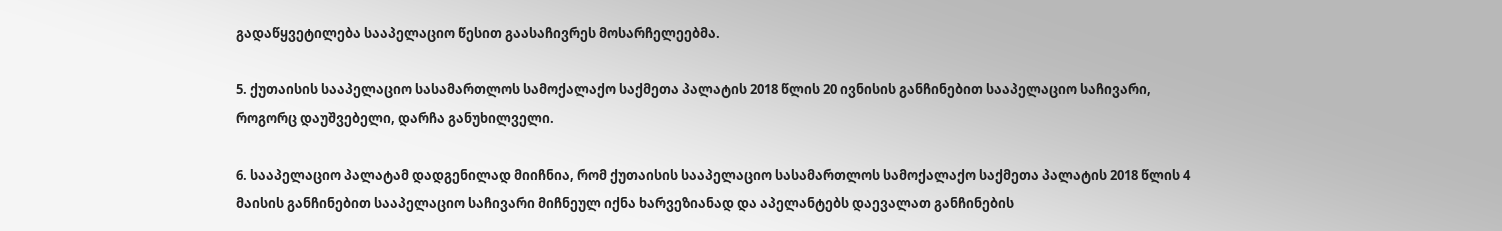გადაწყვეტილება სააპელაციო წესით გაასაჩივრეს მოსარჩელეებმა.

5. ქუთაისის სააპელაციო სასამართლოს სამოქალაქო საქმეთა პალატის 2018 წლის 20 ივნისის განჩინებით სააპელაციო საჩივარი, როგორც დაუშვებელი, დარჩა განუხილველი.

6. სააპელაციო პალატამ დადგენილად მიიჩნია, რომ ქუთაისის სააპელაციო სასამართლოს სამოქალაქო საქმეთა პალატის 2018 წლის 4 მაისის განჩინებით სააპელაციო საჩივარი მიჩნეულ იქნა ხარვეზიანად და აპელანტებს დაევალათ განჩინების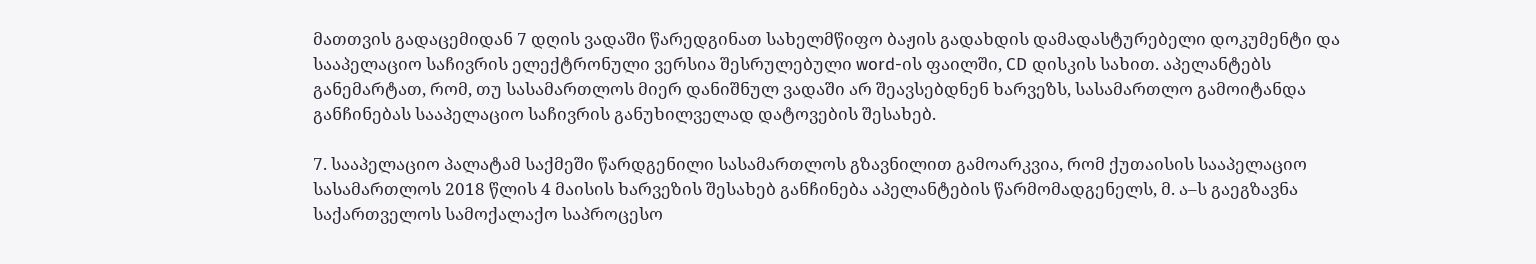მათთვის გადაცემიდან 7 დღის ვადაში წარედგინათ სახელმწიფო ბაჟის გადახდის დამადასტურებელი დოკუმენტი და სააპელაციო საჩივრის ელექტრონული ვერსია შესრულებული word-ის ფაილში, CD დისკის სახით. აპელანტებს განემარტათ, რომ, თუ სასამართლოს მიერ დანიშნულ ვადაში არ შეავსებდნენ ხარვეზს, სასამართლო გამოიტანდა განჩინებას სააპელაციო საჩივრის განუხილველად დატოვების შესახებ.

7. სააპელაციო პალატამ საქმეში წარდგენილი სასამართლოს გზავნილით გამოარკვია, რომ ქუთაისის სააპელაციო სასამართლოს 2018 წლის 4 მაისის ხარვეზის შესახებ განჩინება აპელანტების წარმომადგენელს, მ. ა–ს გაეგზავნა საქართველოს სამოქალაქო საპროცესო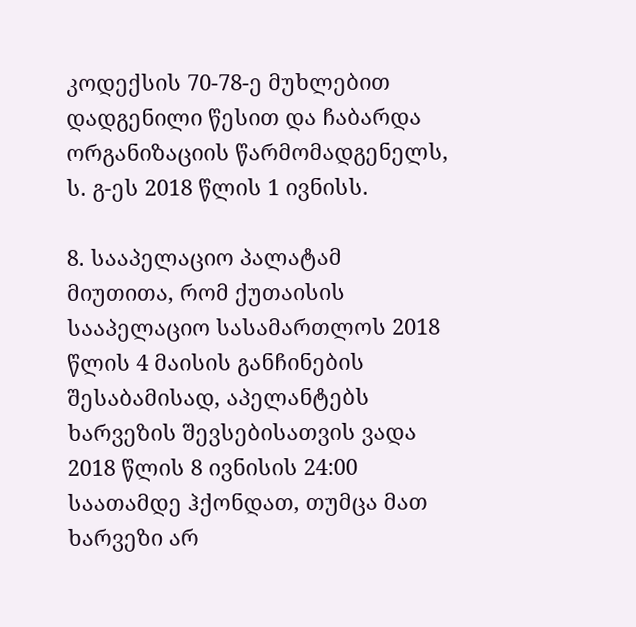კოდექსის 70-78-ე მუხლებით დადგენილი წესით და ჩაბარდა ორგანიზაციის წარმომადგენელს, ს. გ-ეს 2018 წლის 1 ივნისს.

8. სააპელაციო პალატამ მიუთითა, რომ ქუთაისის სააპელაციო სასამართლოს 2018 წლის 4 მაისის განჩინების შესაბამისად, აპელანტებს ხარვეზის შევსებისათვის ვადა 2018 წლის 8 ივნისის 24:00 საათამდე ჰქონდათ, თუმცა მათ ხარვეზი არ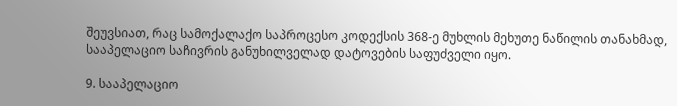შეუვსიათ, რაც სამოქალაქო საპროცესო კოდექსის 368-ე მუხლის მეხუთე ნაწილის თანახმად, სააპელაციო საჩივრის განუხილველად დატოვების საფუძველი იყო.

9. სააპელაციო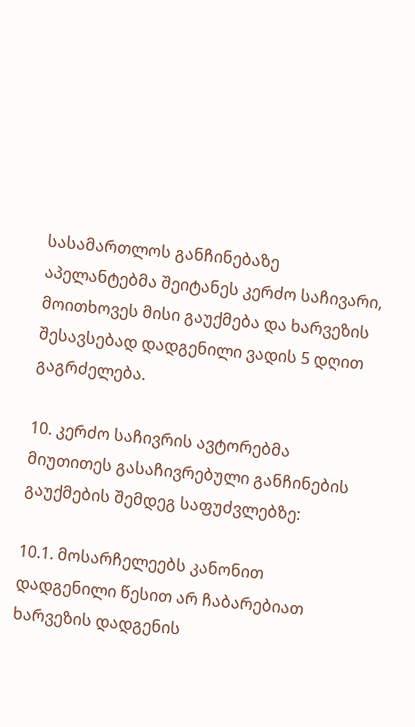სასამართლოს განჩინებაზე აპელანტებმა შეიტანეს კერძო საჩივარი, მოითხოვეს მისი გაუქმება და ხარვეზის შესავსებად დადგენილი ვადის 5 დღით გაგრძელება.

10. კერძო საჩივრის ავტორებმა მიუთითეს გასაჩივრებული განჩინების გაუქმების შემდეგ საფუძვლებზე:

10.1. მოსარჩელეებს კანონით დადგენილი წესით არ ჩაბარებიათ ხარვეზის დადგენის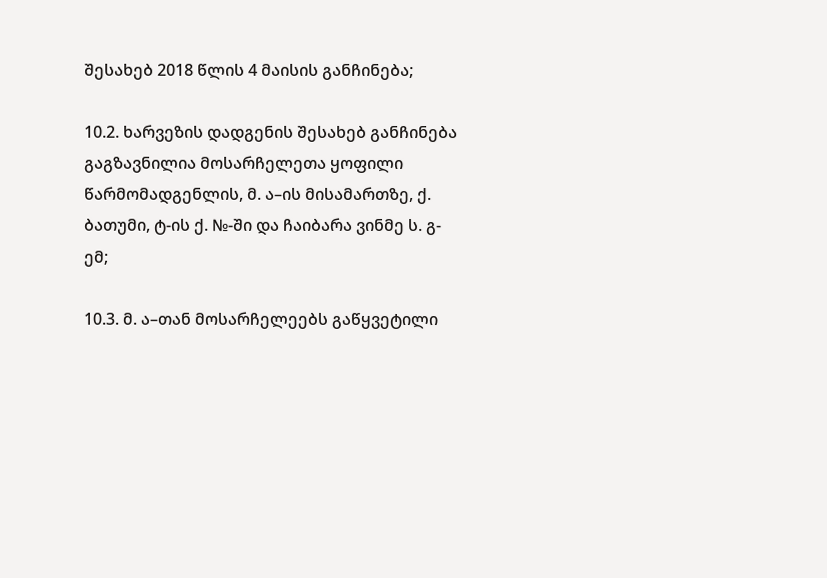შესახებ 2018 წლის 4 მაისის განჩინება;

10.2. ხარვეზის დადგენის შესახებ განჩინება გაგზავნილია მოსარჩელეთა ყოფილი წარმომადგენლის, მ. ა–ის მისამართზე, ქ. ბათუმი, ტ-ის ქ. №-ში და ჩაიბარა ვინმე ს. გ-ემ;

10.3. მ. ა–თან მოსარჩელეებს გაწყვეტილი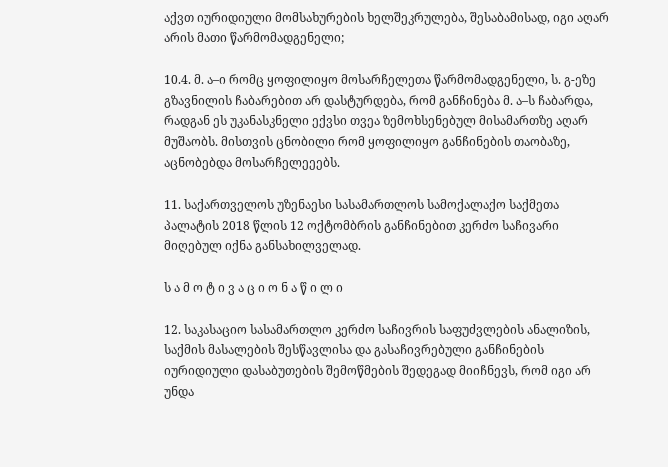აქვთ იურიდიული მომსახურების ხელშეკრულება, შესაბამისად, იგი აღარ არის მათი წარმომადგენელი;

10.4. მ. ა–ი რომც ყოფილიყო მოსარჩელეთა წარმომადგენელი, ს. გ-ეზე გზავნილის ჩაბარებით არ დასტურდება, რომ განჩინება მ. ა–ს ჩაბარდა, რადგან ეს უკანასკნელი ექვსი თვეა ზემოხსენებულ მისამართზე აღარ მუშაობს. მისთვის ცნობილი რომ ყოფილიყო განჩინების თაობაზე, აცნობებდა მოსარჩელეეებს.

11. საქართველოს უზენაესი სასამართლოს სამოქალაქო საქმეთა პალატის 2018 წლის 12 ოქტომბრის განჩინებით კერძო საჩივარი მიღებულ იქნა განსახილველად.

ს ა მ ო ტ ი ვ ა ც ი ო ნ ა წ ი ლ ი

12. საკასაციო სასამართლო კერძო საჩივრის საფუძვლების ანალიზის, საქმის მასალების შესწავლისა და გასაჩივრებული განჩინების იურიდიული დასაბუთების შემოწმების შედეგად მიიჩნევს, რომ იგი არ უნდა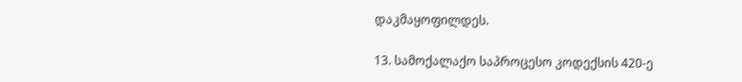დაკმაყოფილდეს.

13. სამოქალაქო საპროცესო კოდექსის 420-ე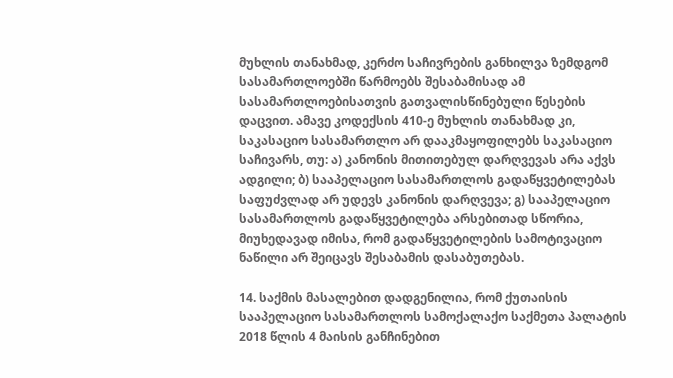მუხლის თანახმად, კერძო საჩივრების განხილვა ზემდგომ სასამართლოებში წარმოებს შესაბამისად ამ სასამართლოებისათვის გათვალისწინებული წესების დაცვით. ამავე კოდექსის 410-ე მუხლის თანახმად კი, საკასაციო სასამართლო არ დააკმაყოფილებს საკასაციო საჩივარს, თუ: ა) კანონის მითითებულ დარღვევას არა აქვს ადგილი; ბ) სააპელაციო სასამართლოს გადაწყვეტილებას საფუძვლად არ უდევს კანონის დარღვევა; გ) სააპელაციო სასამართლოს გადაწყვეტილება არსებითად სწორია, მიუხედავად იმისა, რომ გადაწყვეტილების სამოტივაციო ნაწილი არ შეიცავს შესაბამის დასაბუთებას.

14. საქმის მასალებით დადგენილია, რომ ქუთაისის სააპელაციო სასამართლოს სამოქალაქო საქმეთა პალატის 2018 წლის 4 მაისის განჩინებით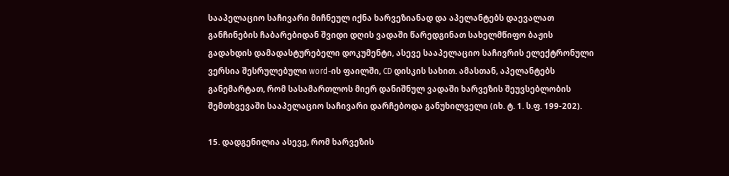სააპელაციო საჩივარი მიჩნეულ იქნა ხარვეზიანად და აპელანტებს დაევალათ განჩინების ჩაბარებიდან შვიდი დღის ვადაში წარედგინათ სახელმწიფო ბაჟის გადახდის დამადასტურებელი დოკუმენტი, ასევე სააპელაციო საჩივრის ელექტრონული ვერსია შესრულებული word-ის ფაილში, CD დისკის სახით. ამასთან, აპელანტებს განემარტათ, რომ სასამართლოს მიერ დანიშნულ ვადაში ხარვეზის შეუვსებლობის შემთხვევაში სააპელაციო საჩივარი დარჩებოდა განუხილველი (იხ. ტ. 1. ს.ფ. 199-202).

15. დადგენილია ასევე, რომ ხარვეზის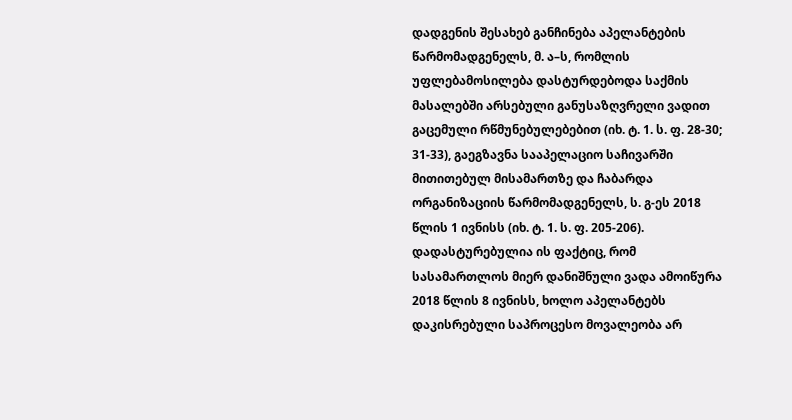დადგენის შესახებ განჩინება აპელანტების წარმომადგენელს, მ. ა–ს, რომლის უფლებამოსილება დასტურდებოდა საქმის მასალებში არსებული განუსაზღვრელი ვადით გაცემული რწმუნებულებებით (იხ. ტ. 1. ს. ფ. 28-30; 31-33), გაეგზავნა სააპელაციო საჩივარში მითითებულ მისამართზე და ჩაბარდა ორგანიზაციის წარმომადგენელს, ს. გ-ეს 2018 წლის 1 ივნისს (იხ. ტ. 1. ს. ფ. 205-206). დადასტურებულია ის ფაქტიც, რომ სასამართლოს მიერ დანიშნული ვადა ამოიწურა 2018 წლის 8 ივნისს, ხოლო აპელანტებს დაკისრებული საპროცესო მოვალეობა არ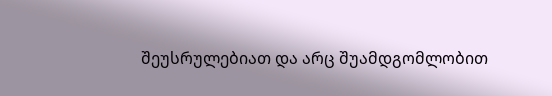შეუსრულებიათ და არც შუამდგომლობით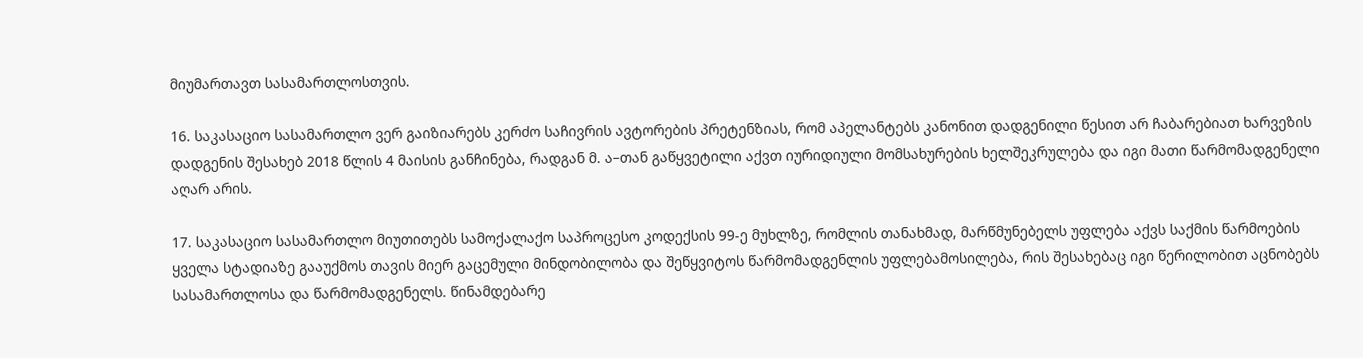მიუმართავთ სასამართლოსთვის.

16. საკასაციო სასამართლო ვერ გაიზიარებს კერძო საჩივრის ავტორების პრეტენზიას, რომ აპელანტებს კანონით დადგენილი წესით არ ჩაბარებიათ ხარვეზის დადგენის შესახებ 2018 წლის 4 მაისის განჩინება, რადგან მ. ა–თან გაწყვეტილი აქვთ იურიდიული მომსახურების ხელშეკრულება და იგი მათი წარმომადგენელი აღარ არის.

17. საკასაციო სასამართლო მიუთითებს სამოქალაქო საპროცესო კოდექსის 99-ე მუხლზე, რომლის თანახმად, მარწმუნებელს უფლება აქვს საქმის წარმოების ყველა სტადიაზე გააუქმოს თავის მიერ გაცემული მინდობილობა და შეწყვიტოს წარმომადგენლის უფლებამოსილება, რის შესახებაც იგი წერილობით აცნობებს სასამართლოსა და წარმომადგენელს. წინამდებარე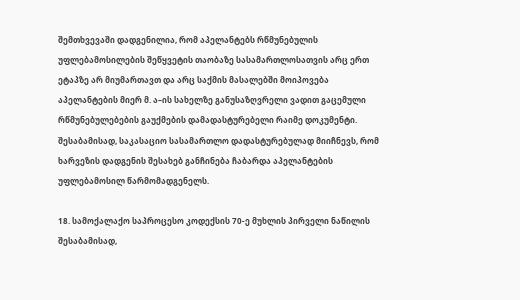შემთხვევაში დადგენილია, რომ აპელანტებს რწმუნებულის უფლებამოსილების შეწყვეტის თაობაზე სასამართლოსათვის არც ერთ ეტაპზე არ მიუმართავთ და არც საქმის მასალებში მოიპოვება აპელანტების მიერ მ. ა–ის სახელზე განუსაზღვრელი ვადით გაცემული რწმუნებულებების გაუქმების დამადასტურებელი რაიმე დოკუმენტი. შესაბამისად, საკასაციო სასამართლო დადასტურებულად მიიჩნევს, რომ ხარვეზის დადგენის შესახებ განჩინება ჩაბარდა აპელანტების უფლებამოსილ წარმომადგენელს.

18. სამოქალაქო საპროცესო კოდექსის 70-ე მუხლის პირველი ნაწილის შესაბამისად,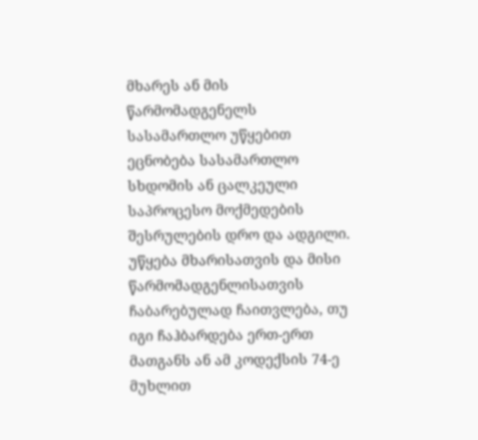მხარეს ან მის წარმომადგენელს სასამართლო უწყებით ეცნობება სასამართლო სხდომის ან ცალკეული საპროცესო მოქმედების შესრულების დრო და ადგილი. უწყება მხარისათვის და მისი წარმომადგენლისათვის ჩაბარებულად ჩაითვლება, თუ იგი ჩაჰბარდება ერთ-ერთ მათგანს ან ამ კოდექსის 74-ე მუხლით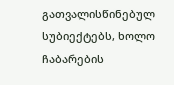გათვალისწინებულ სუბიექტებს, ხოლო ჩაბარების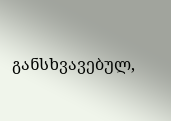განსხვავებულ,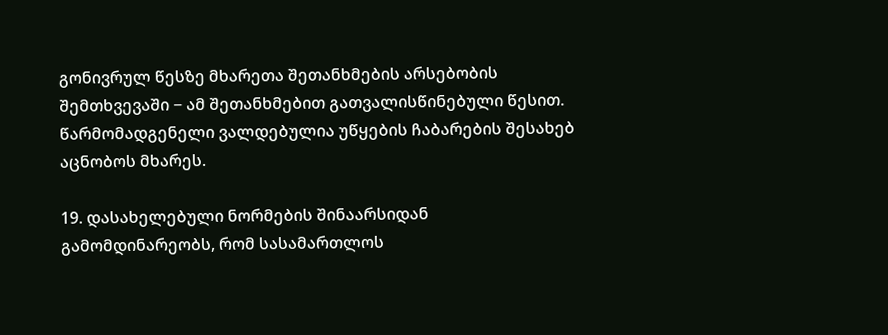გონივრულ წესზე მხარეთა შეთანხმების არსებობის შემთხვევაში − ამ შეთანხმებით გათვალისწინებული წესით. წარმომადგენელი ვალდებულია უწყების ჩაბარების შესახებ აცნობოს მხარეს.

19. დასახელებული ნორმების შინაარსიდან გამომდინარეობს, რომ სასამართლოს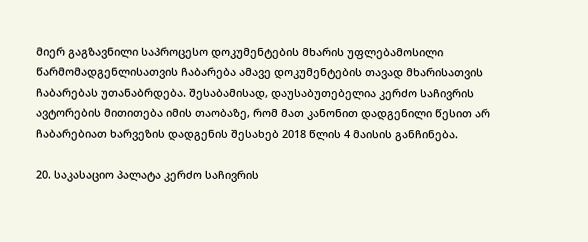მიერ გაგზავნილი საპროცესო დოკუმენტების მხარის უფლებამოსილი წარმომადგენლისათვის ჩაბარება ამავე დოკუმენტების თავად მხარისათვის ჩაბარებას უთანაბრდება. შესაბამისად, დაუსაბუთებელია კერძო საჩივრის ავტორების მითითება იმის თაობაზე, რომ მათ კანონით დადგენილი წესით არ ჩაბარებიათ ხარვეზის დადგენის შესახებ 2018 წლის 4 მაისის განჩინება.

20. საკასაციო პალატა კერძო საჩივრის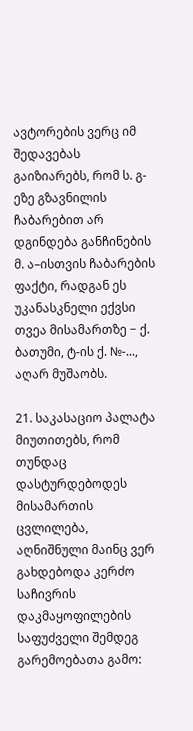ავტორების ვერც იმ შედავებას გაიზიარებს, რომ ს. გ-ეზე გზავნილის ჩაბარებით არ დგინდება განჩინების მ. ა–ისთვის ჩაბარების ფაქტი, რადგან ეს უკანასკნელი ექვსი თვეა მისამართზე − ქ. ბათუმი, ტ-ის ქ. №-..., აღარ მუშაობს.

21. საკასაციო პალატა მიუთითებს, რომ თუნდაც დასტურდებოდეს მისამართის ცვლილება, აღნიშნული მაინც ვერ გახდებოდა კერძო საჩივრის დაკმაყოფილების საფუძველი შემდეგ გარემოებათა გამო: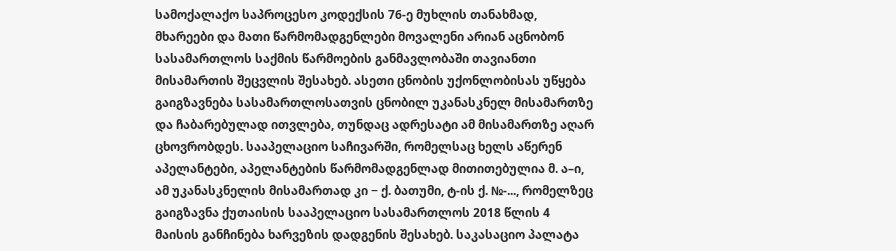სამოქალაქო საპროცესო კოდექსის 76-ე მუხლის თანახმად, მხარეები და მათი წარმომადგენლები მოვალენი არიან აცნობონ სასამართლოს საქმის წარმოების განმავლობაში თავიანთი მისამართის შეცვლის შესახებ. ასეთი ცნობის უქონლობისას უწყება გაიგზავნება სასამართლოსათვის ცნობილ უკანასკნელ მისამართზე და ჩაბარებულად ითვლება, თუნდაც ადრესატი ამ მისამართზე აღარ ცხოვრობდეს. სააპელაციო საჩივარში, რომელსაც ხელს აწერენ აპელანტები, აპელანტების წარმომადგენლად მითითებულია მ. ა–ი, ამ უკანასკნელის მისამართად კი − ქ. ბათუმი, ტ-ის ქ. №-..., რომელზეც გაიგზავნა ქუთაისის სააპელაციო სასამართლოს 2018 წლის 4 მაისის განჩინება ხარვეზის დადგენის შესახებ. საკასაციო პალატა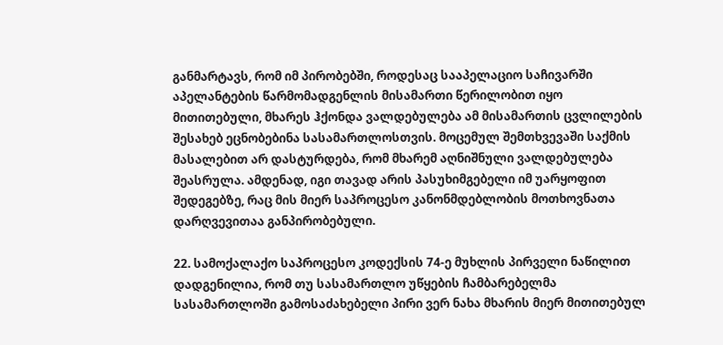განმარტავს, რომ იმ პირობებში, როდესაც სააპელაციო საჩივარში აპელანტების წარმომადგენლის მისამართი წერილობით იყო მითითებული, მხარეს ჰქონდა ვალდებულება ამ მისამართის ცვლილების შესახებ ეცნობებინა სასამართლოსთვის. მოცემულ შემთხვევაში საქმის მასალებით არ დასტურდება, რომ მხარემ აღნიშნული ვალდებულება შეასრულა. ამდენად, იგი თავად არის პასუხიმგებელი იმ უარყოფით შედეგებზე, რაც მის მიერ საპროცესო კანონმდებლობის მოთხოვნათა დარღვევითაა განპირობებული.

22. სამოქალაქო საპროცესო კოდექსის 74-ე მუხლის პირველი ნაწილით დადგენილია, რომ თუ სასამართლო უწყების ჩამბარებელმა სასამართლოში გამოსაძახებელი პირი ვერ ნახა მხარის მიერ მითითებულ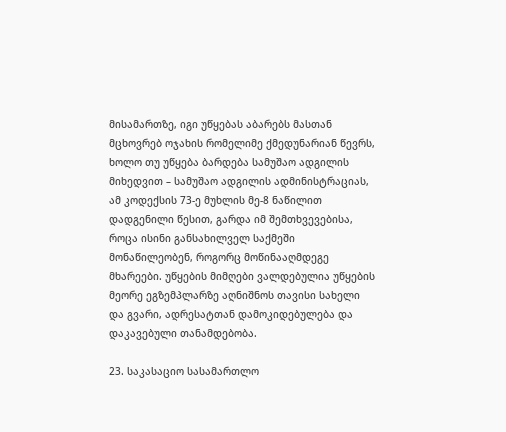მისამართზე, იგი უწყებას აბარებს მასთან მცხოვრებ ოჯახის რომელიმე ქმედუნარიან წევრს, ხოლო თუ უწყება ბარდება სამუშაო ადგილის მიხედვით – სამუშაო ადგილის ადმინისტრაციას, ამ კოდექსის 73-ე მუხლის მე-8 ნაწილით დადგენილი წესით, გარდა იმ შემთხვევებისა, როცა ისინი განსახილველ საქმეში მონაწილეობენ, როგორც მოწინააღმდეგე მხარეები. უწყების მიმღები ვალდებულია უწყების მეორე ეგზემპლარზე აღნიშნოს თავისი სახელი და გვარი, ადრესატთან დამოკიდებულება და დაკავებული თანამდებობა.

23. საკასაციო სასამართლო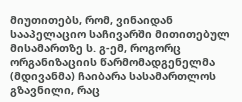მიუთითებს, რომ, ვინაიდან სააპელაციო საჩივარში მითითებულ მისამართზე ს. გ-ემ, როგორც ორგანიზაციის წარმომადგენელმა (მდივანმა) ჩაიბარა სასამართლოს გზავნილი, რაც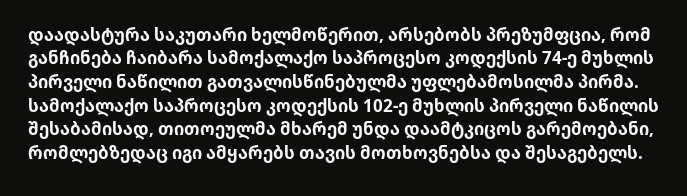დაადასტურა საკუთარი ხელმოწერით, არსებობს პრეზუმფცია, რომ განჩინება ჩაიბარა სამოქალაქო საპროცესო კოდექსის 74-ე მუხლის პირველი ნაწილით გათვალისწინებულმა უფლებამოსილმა პირმა. სამოქალაქო საპროცესო კოდექსის 102-ე მუხლის პირველი ნაწილის შესაბამისად, თითოეულმა მხარემ უნდა დაამტკიცოს გარემოებანი, რომლებზედაც იგი ამყარებს თავის მოთხოვნებსა და შესაგებელს.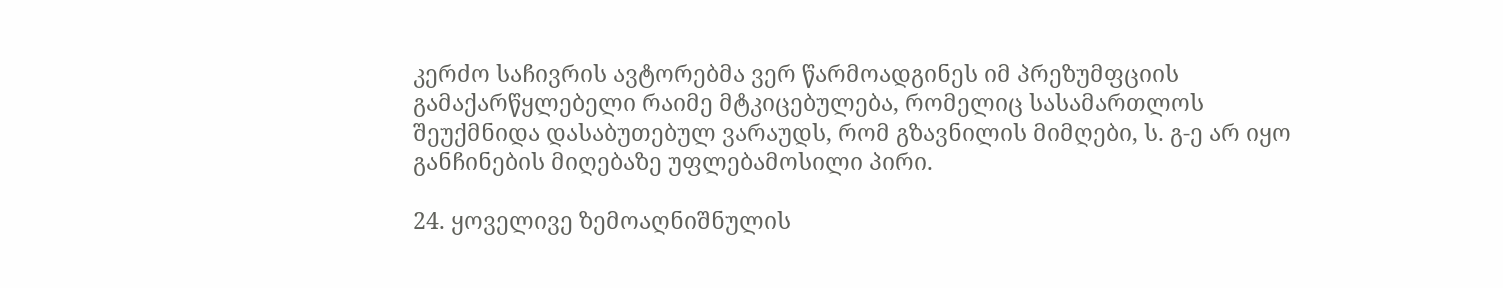კერძო საჩივრის ავტორებმა ვერ წარმოადგინეს იმ პრეზუმფციის გამაქარწყლებელი რაიმე მტკიცებულება, რომელიც სასამართლოს შეუქმნიდა დასაბუთებულ ვარაუდს, რომ გზავნილის მიმღები, ს. გ-ე არ იყო განჩინების მიღებაზე უფლებამოსილი პირი.

24. ყოველივე ზემოაღნიშნულის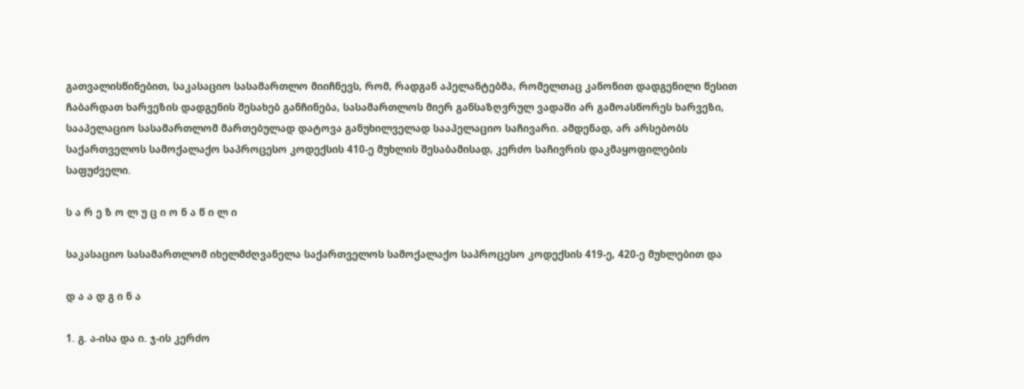გათვალისწინებით, საკასაციო სასამართლო მიიჩნევს, რომ, რადგან აპელანტებმა, რომელთაც კანონით დადგენილი წესით ჩაბარდათ ხარვეზის დადგენის შესახებ განჩინება, სასამართლოს მიერ განსაზღვრულ ვადაში არ გამოასწორეს ხარვეზი, სააპელაციო სასამართლომ მართებულად დატოვა განუხილველად სააპელაციო საჩივარი. ამდენად, არ არსებობს საქართველოს სამოქალაქო საპროცესო კოდექსის 410-ე მუხლის შესაბამისად, კერძო საჩივრის დაკმაყოფილების საფუძველი.

ს ა რ ე ზ ო ლ უ ც ი ო ნ ა წ ი ლ ი

საკასაციო სასამართლომ იხელმძღვანელა საქართველოს სამოქალაქო საპროცესო კოდექსის 419-ე, 420-ე მუხლებით და

დ ა ა დ გ ი ნ ა

1. გ. ა-ისა და ი. ჯ-ის კერძო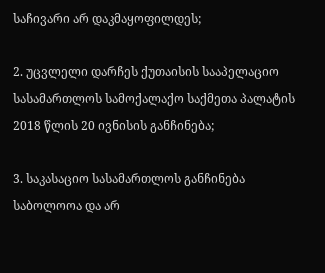საჩივარი არ დაკმაყოფილდეს;

2. უცვლელი დარჩეს ქუთაისის სააპელაციო სასამართლოს სამოქალაქო საქმეთა პალატის 2018 წლის 20 ივნისის განჩინება;

3. საკასაციო სასამართლოს განჩინება საბოლოოა და არ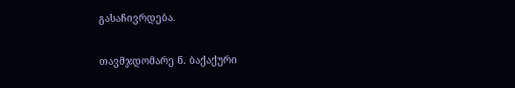გასაჩივრდება.

თავმჯდომარე ნ. ბაქაქური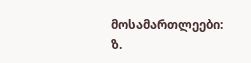მოსამართლეები: ზ.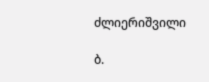ძლიერიშვილი

ბ.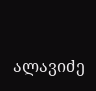ალავიძე